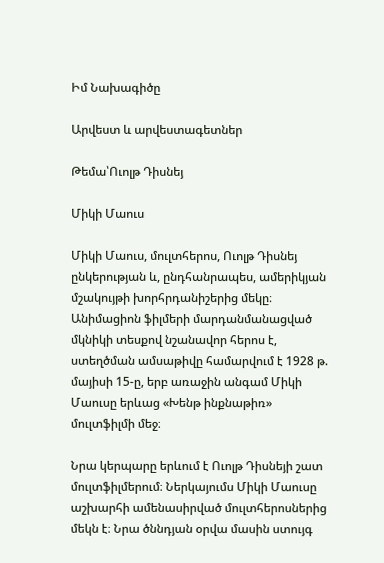Իմ Նախագիծը

Արվեստ և արվեստագետներ

Թեմա՝Ուոլթ Դիսնեյ

Միկի Մաուս

Միկի Մաուս, մուլտհերոս, Ուոլթ Դիսնեյ ընկերության և, ընդհանրապես, ամերիկյան մշակույթի խորհրդանիշերից մեկը։ Անիմացիոն ֆիլմերի մարդանմանացված մկնիկի տեսքով նշանավոր հերոս է, ստեղծման ամսաթիվը համարվում է 1928 թ. մայիսի 15-ը, երբ առաջին անգամ Միկի Մաուսը երևաց «Խենթ ինքնաթիռ» մուլտֆիլմի մեջ։

Նրա կերպարը երևում է Ուոլթ Դիսնեյի շատ մուլտֆիլմերում։ Ներկայումս Միկի Մաուսը աշխարհի ամենասիրված մուլտհերոսներից մեկն է։ Նրա ծննդյան օրվա մասին ստույգ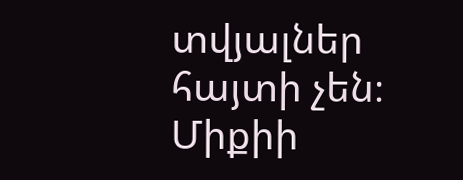տվյալներ հայտի չեն։ Միքիի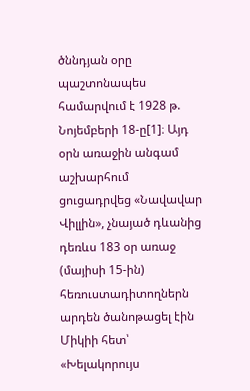ծննդյան օրը պաշտոնապես համարվում է 1928 թ. Նոյեմբերի 18-ը[1]։ Այդ օրն առաջին անգամ աշխարհում ցուցադրվեց «Նավավար Վիլլին», չնայած դևանից դեռևս 183 օր առաջ (մայիսի 15-ին) հեռուստադիտողներն արդեն ծանոթացել էին Միկիի հետ՝ «Խելակորույս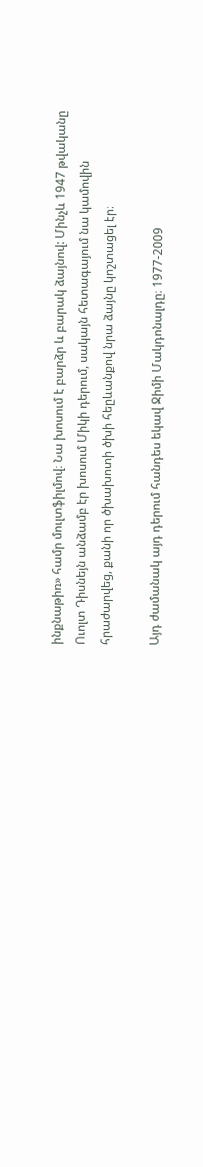ինքնաթիռ» համր մուլտֆիլմով։ Նա խոսում է բարձր և բարակ ձայնով: Մինչև 1947 թվականը Ուոլտ Դիսնեյն անձամբ էր խոսում Միկի դերում, սակայն հետագայում նա կամովին հրաժարվեց, քանի որ ծխախոտի ծխի հեըևանքով նրա ձայնը կոշտացել էր։

Այդ ժամանակ այդ դերում հանդես եկավ Ջիմի Մակդոնալդը։ 1977-2009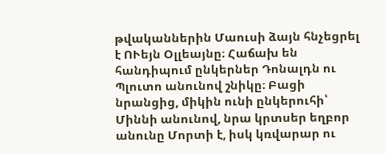թվականներին Մաուսի ձայն հնչեցրել է ՈՒեյն Օլլեայնը։ Հաճախ են հանդիպում ընկերներ Դոնալդն ու Պլուտո անունով շնիկը։ Բացի նրանցից, միկին ունի ընկերուհի՝ Միննի անունով, նրա կրտսեր եղբոր անունը Մորտի է, իսկ կռվարար ու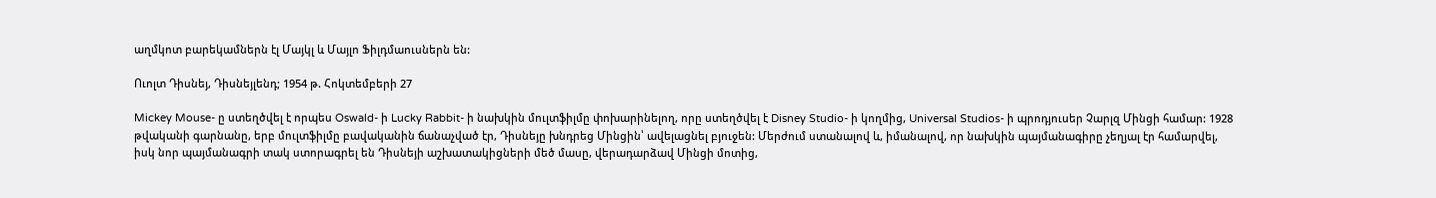աղմկոտ բարեկամներն էլ Մայկլ և Մայլո Ֆիլդմաուսներն են:

Ուոլտ Դիսնեյ, Դիսնեյլենդ; 1954 թ. Հոկտեմբերի 27

Mickey Mouse- ը ստեղծվել է որպես Oswald- ի Lucky Rabbit- ի նախկին մուլտֆիլմը փոխարինելող, որը ստեղծվել է Disney Studio- ի կողմից, Universal Studios- ի պրոդյուսեր Չարլզ Մինցի համար: 1928 թվականի գարնանը, երբ մուլտֆիլմը բավականին ճանաչված էր, Դիսնեյը խնդրեց Մինցին՝ ավելացնել բյուջեն: Մերժում ստանալով և, իմանալով, որ նախկին պայմանագիրը չեղյալ էր համարվել, իսկ նոր պայմանագրի տակ ստորագրել են Դիսնեյի աշխատակիցների մեծ մասը, վերադարձավ Մինցի մոտից,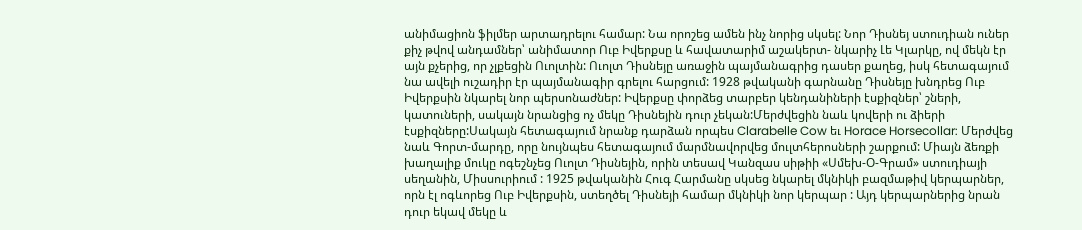անիմացիոն ֆիլմեր արտադրելու համար: Նա որոշեց ամեն ինչ նորից սկսել: Նոր Դիսնեյ ստուդիան ուներ քիչ թվով անդամներ՝ անիմատոր Ուբ Իվերքսը և հավատարիմ աշակերտ- նկարիչ Լե Կլարկը, ով մեկն էր այն քչերից, որ չլքեցին Ուոլտին: Ուոլտ Դիսնեյը առաջին պայմանագրից դասեր քաղեց, իսկ հետագայում նա ավելի ուշադիր էր պայմանագիր գրելու հարցում: 1928 թվականի գարնանը Դիսնեյը խնդրեց Ուբ Իվերքսին նկարել նոր պերսոնաժներ: Իվերքսը փորձեց տարբեր կենդանիների էսքիզներ՝ շների, կատուների, սակայն նրանցից ոչ մեկը Դիսնեյին դուր չեկան:Մերժվեցին նաև կովերի ու ձիերի էսքիզները:Սակայն հետագայում նրանք դարձան որպես Clarabelle Cow եւ Horace Horsecollar: Մերժվեց նաև Գորտ-մարդը, որը նույնպես հետագայում մարմնավորվեց մուլտհերոսների շարքում: Միայն ձեռքի խաղալիք մուկը ոգեշնչեց Ուոլտ Դիսնեյին, որին տեսավ Կանզաս սիթիի «Սմեխ-Օ-Գրամ» ստուդիայի սեղանին, Միսսուրիում : 1925 թվականին Հուգ Հարմանը սկսեց նկարել մկնիկի բազմաթիվ կերպարներ, որն էլ ոգևորեց Ուբ Իվերքսին, ստեղծել Դիսնեյի համար մկնիկի նոր կերպար : Այդ կերպարներից նրան դուր եկավ մեկը և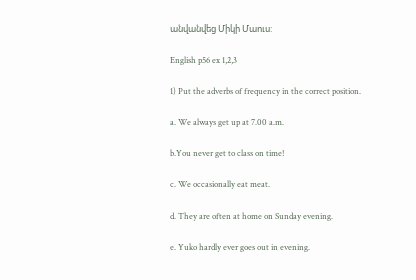անվանվեց Միկի Մաուս:

English p56 ex 1,2,3

1) Put the adverbs of frequency in the correct position.

a. We always get up at 7.00 a.m.

b.You never get to class on time!

c. We occasionally eat meat.

d. They are often at home on Sunday evening.

e. Yuko hardly ever goes out in evening.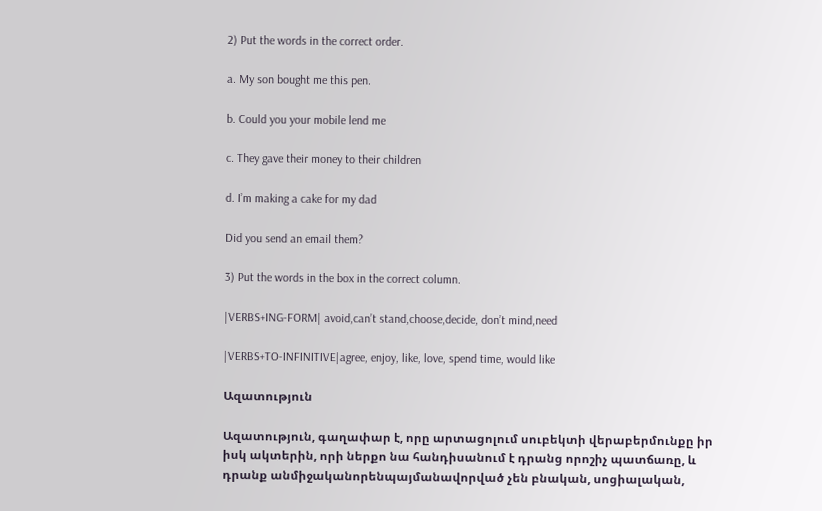2) Put the words in the correct order.

a. My son bought me this pen.

b. Could you your mobile lend me

c. They gave their money to their children

d. I’m making a cake for my dad

Did you send an email them?

3) Put the words in the box in the correct column.

|VERBS+ING-FORM| avoid,can’t stand,choose,decide, don’t mind,need

|VERBS+TO-INFINITIVE|agree, enjoy, like, love, spend time, would like

Ազատություն

Ազատություն, գաղափար է, որը արտացոլում սուբեկտի վերաբերմունքը իր իսկ ակտերին, որի ներքո նա հանդիսանում է դրանց որոշիչ պատճառը, և դրանք անմիջականորենպայմանավորված չեն բնական, սոցիալական,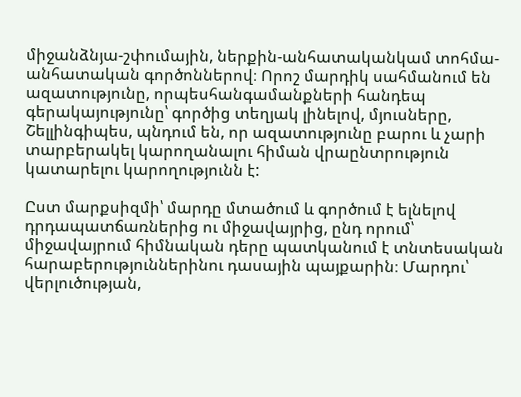միջանձնյա-շփումային, ներքին-անհատականկամ տոհմա-անհատական գործոններով։ Որոշ մարդիկ սահմանում են ազատությունը, որպեսհանգամանքների հանդեպ գերակայությունը՝ գործից տեղյակ լինելով, մյուսները, Շելլինգիպես, պնդում են, որ ազատությունը բարու և չարի տարբերակել կարողանալու հիման վրաընտրություն կատարելու կարողությունն է:

Ըստ մարքսիզմի՝ մարդը մտածում և գործում է ելնելով դրդապատճառներից ու միջավայրից, ընդ որում՝ միջավայրում հիմնական դերը պատկանում է տնտեսական հարաբերություններինու դասային պայքարին։ Մարդու՝ վերլուծության,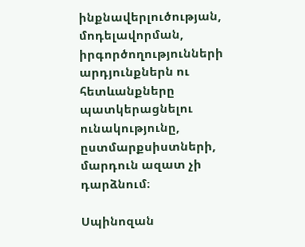ինքնավերլուծության, մոդելավորման, իրգործողությունների արդյունքներն ու հետևանքները պատկերացնելու ունակությունը, ըստմարքսիստների, մարդուն ազատ չի դարձնում։

Սպինոզան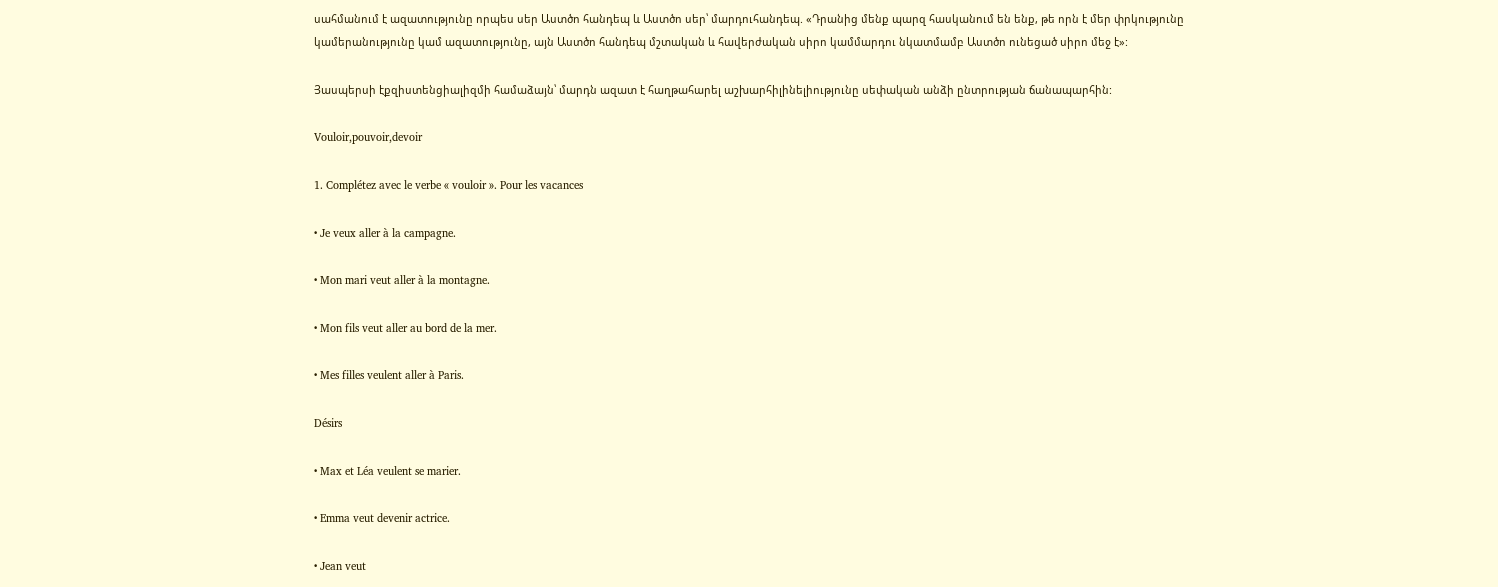սահմանում է ազատությունը որպես սեր Աստծո հանդեպ և Աստծո սեր՝ մարդուհանդեպ. «Դրանից մենք պարզ հասկանում են ենք, թե որն է մեր փրկությունը կամերանությունը կամ ազատությունը, այն Աստծո հանդեպ մշտական և հավերժական սիրո կամմարդու նկատմամբ Աստծո ունեցած սիրո մեջ է»:

Յասպերսի էքզիստենցիալիզմի համաձայն՝ մարդն ազատ է հաղթահարել աշխարհիլինելիությունը սեփական անձի ընտրության ճանապարհին:

Vouloir,pouvoir,devoir

1. Complétez avec le verbe « vouloir ». Pour les vacances

• Je veux aller à la campagne.

• Mon mari veut aller à la montagne.

• Mon fils veut aller au bord de la mer.

• Mes filles veulent aller à Paris.

Désirs

• Max et Léa veulent se marier.

• Emma veut devenir actrice.

• Jean veut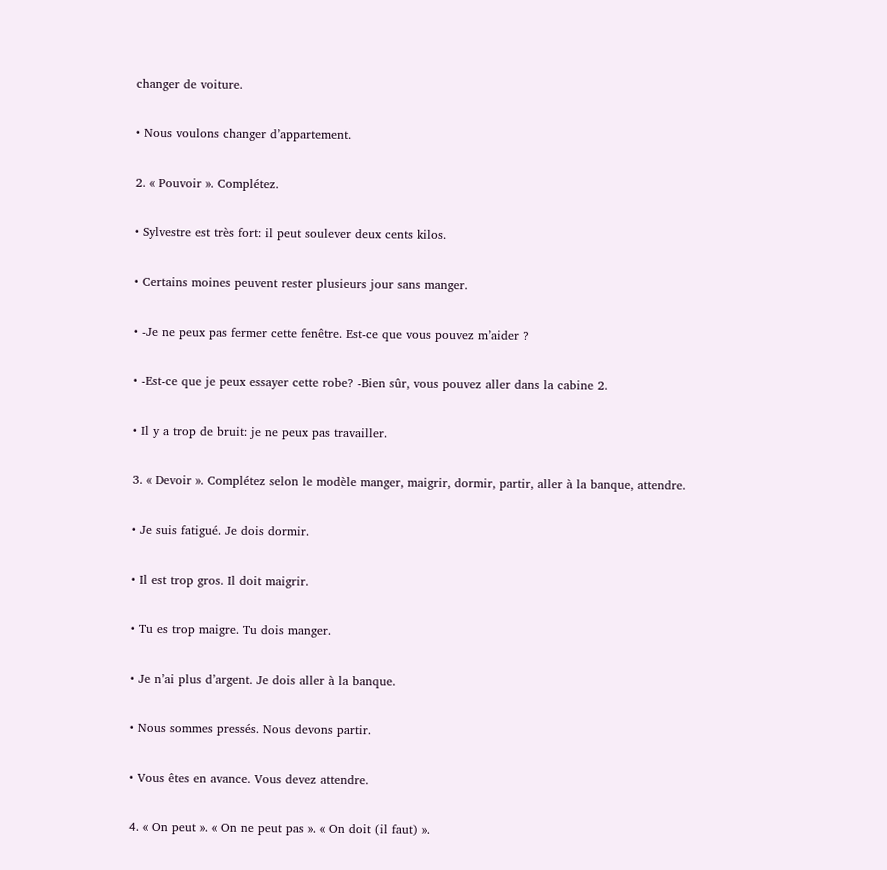changer de voiture.

• Nous voulons changer d’appartement.

2. « Pouvoir ». Complétez.

• Sylvestre est très fort: il peut soulever deux cents kilos.

• Certains moines peuvent rester plusieurs jour sans manger.

• -Je ne peux pas fermer cette fenêtre. Est-ce que vous pouvez m’aider ?

• -Est-ce que je peux essayer cette robe? -Bien sûr, vous pouvez aller dans la cabine 2.

• Il y a trop de bruit: je ne peux pas travailler.

3. « Devoir ». Complétez selon le modèle manger, maigrir, dormir, partir, aller à la banque, attendre.

• Je suis fatigué. Je dois dormir.

• Il est trop gros. Il doit maigrir.

• Tu es trop maigre. Tu dois manger.

• Je n’ai plus d’argent. Je dois aller à la banque.

• Nous sommes pressés. Nous devons partir.

• Vous êtes en avance. Vous devez attendre.

4. « On peut ». « On ne peut pas ». « On doit (il faut) ».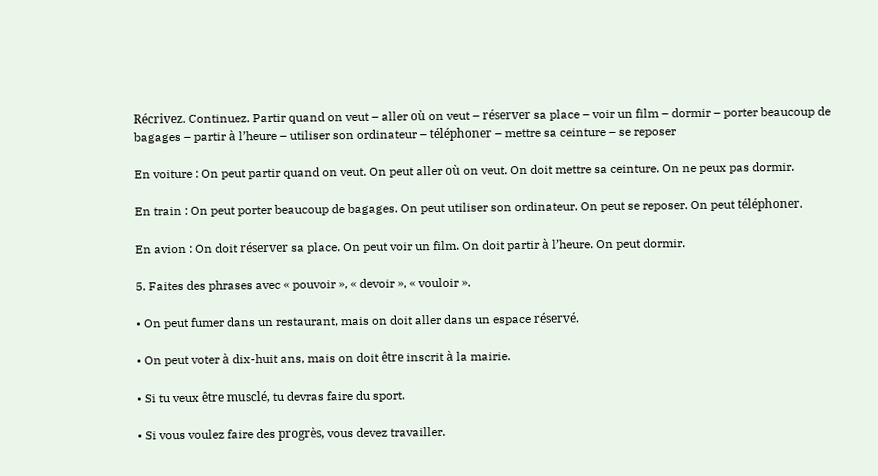Récrivez. Continuez. Partir quand on veut – aller où on veut – réserver sa place – voir un film – dormir – porter beaucoup de bagages – partir à l’heure – utiliser son ordinateur – téléphoner – mettre sa ceinture – se reposer

En voiture : On peut partir quand on veut. On peut aller où on veut. On doit mettre sa ceinture. On ne peux pas dormir.

En train : On peut porter beaucoup de bagages. On peut utiliser son ordinateur. On peut se reposer. On peut téléphoner.

En avion : On doit réserver sa place. On peut voir un film. On doit partir à l’heure. On peut dormir.

5. Faites des phrases avec « pouvoir », « devoir », « vouloir ».

• On peut fumer dans un restaurant, mais on doit aller dans un espace réservé.

• On peut voter à dix-huit ans, mais on doit être inscrit à la mairie.

• Si tu veux être musclé, tu devras faire du sport.

• Si vous voulez faire des progrès, vous devez travailler.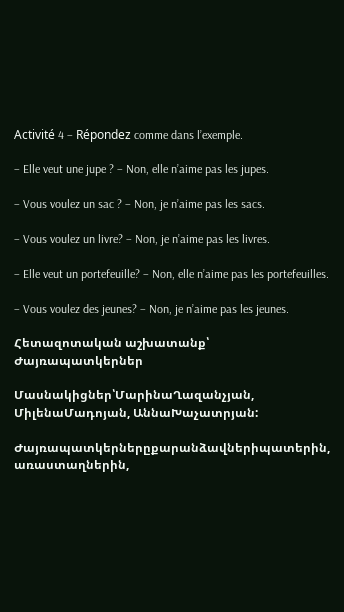Activité 4 – Répondez comme dans l’exemple.

– Elle veut une jupe ? – Non, elle n’aime pas les jupes.

– Vous voulez un sac ? – Non, je n’aime pas les sacs.

– Vous voulez un livre? – Non, je n’aime pas les livres.

– Elle veut un portefeuille? – Non, elle n’aime pas les portefeuilles.

– Vous voulez des jeunes? – Non, je n’aime pas les jeunes.

Հետազոտական աշխատանք՝ Ժայռապատկերներ

Մասնակիցներ՝ՄարինաՂազանչյան, ՄիլենաՄադոյան, ԱննաԽաչատրյան:

Ժայռապատկերներըքարանձավներիպատերին, առաստաղներին,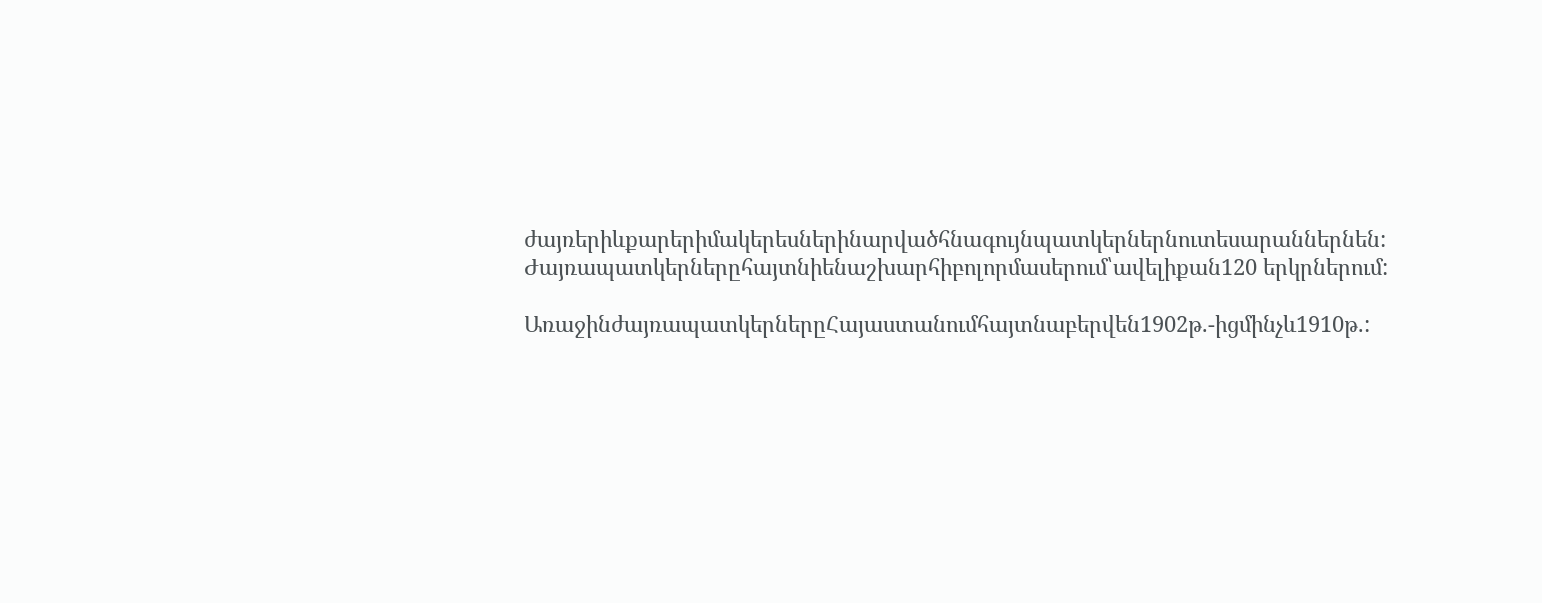ժայռերիևքարերիմակերեսներինարվածհնագույնպատկերներնուտեսարաններնեն: Ժայռապատկերներըհայտնիենաշխարհիբոլորմասերում՝ավելիքան120 երկրներում:

ԱռաջինժայռապատկերներըՀայաստանումհայտնաբերվեն1902թ.-իցմինչև1910թ.: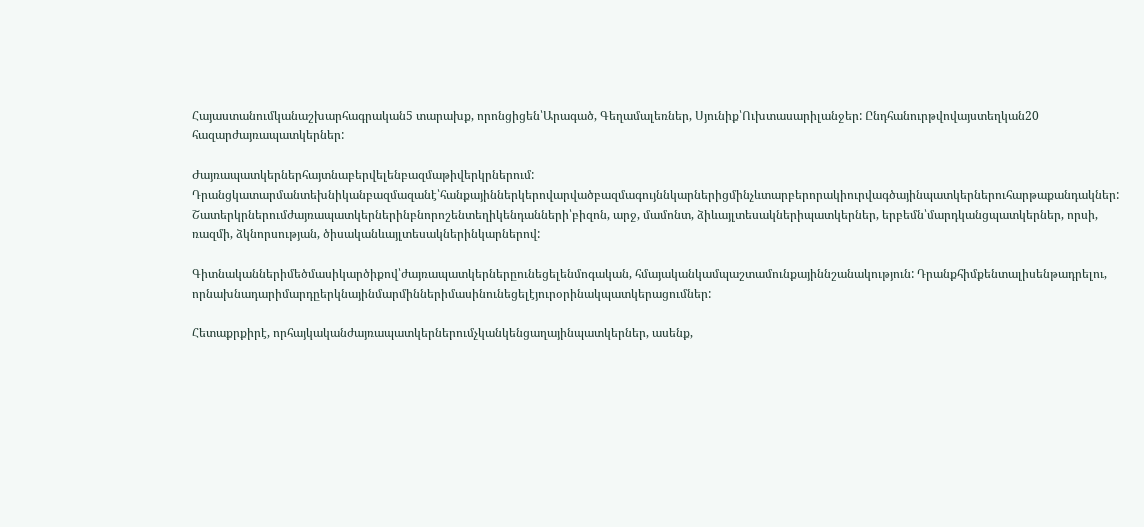Հայաստանումկանաշխարհագրական5 տարախք, որոնցիցեն՝Արագած, Գեղամալեռներ, Սյունիք՝Ուխտասարիլանջեր: Ընդհանուրթվովայստեղկան20 հազարժայռապատկերներ:

Ժայռապատկերներհայտնաբերվելենբազմաթիվերկրներում: Դրանցկատարմանտեխնիկանբազմազանէ՝հանքայիններկերովարվածբազմագույննկարներիցմինչևտարբերորակիուրվագծայինպատկերներուհարթաքանդակներ: Շատերկրներումժայռապատկերներինբնորոշենտեղիկենդանների՝բիզոն, արջ, մամոնտ, ձիևայլտեսակներիպատկերներ, երբեմն՝մարդկանցպատկերներ, որսի, ռազմի, ձկնորսության, ծիսականևայլտեսակներինկարներով:

Գիտնականներիմեծմասիկարծիքով՝ժայռապատկերներըունեցելենմոգական, հմայականկամպաշտամունքայիննշանակություն: Դրանքհիմքենտալիսենթադրելու, որնախնադարիմարդըերկնայինմարմիններիմասինունեցելէյուրօրինակպատկերացումներ:

Հետաքրքիրէ, որհայկականժայռապատկերներումչկանկենցաղայինպատկերներ, ասենք,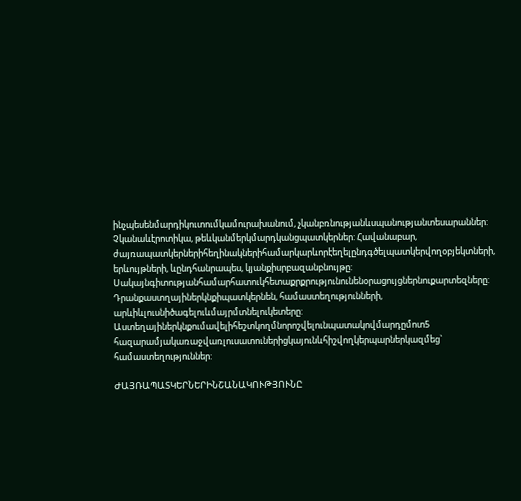ինչպեսենմարդիկուտումկամուրախանում, չկանբռնությանևսպանությանտեսարաններ: Չկանաևէրոտիկա, թեևկանմերկմարդկանցպատկերներ: Հավանաբար, ժայռապատկերներիհեղինակներիհամարկարևորէեղելընդգծելպատկերվողօբյեկտների, երևույթների, ևընդհանրապես, կյանքիսրբազանբնույթը: Սակայնգիտությանհամարհատուկհետաքրքրությունունենօրացույցներնուքարտեզները: Դրանքաստղայիներկնքիպատկերնեն, համաստեղությունների, արևիևլուսնիծագելուևմայրմտնելուկետերը: Աստեղայիներկնքումավելիհեշտկողմնորոշվելունպատակովմարդըմոտ5 հազարամյակառաջվառլուսատուներիցկայունևհիշվողկերպարներկազմեց` համաստեղություններ:

ԺԱՅՌԱՊԱՏԿԵՐՆԵՐԻՆՇԱՆԱԿՈՒԹՅՈՒՆԸ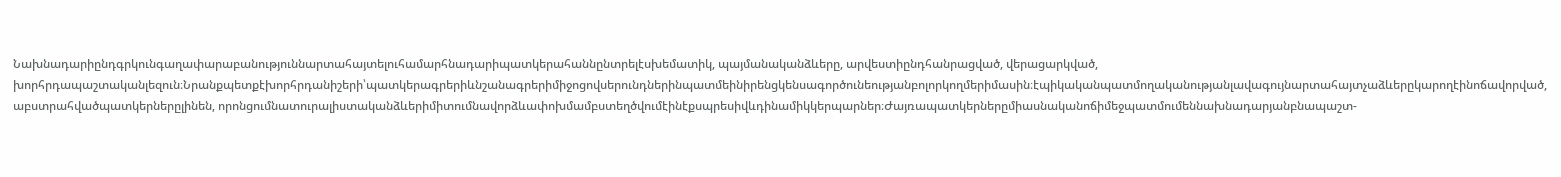Նախնադարիընդգրկունգաղափարաբանություննարտահայտելուհամարհնադարիպատկերահաննընտրելէսխեմատիկ, պայմանականձևերը, արվեստիընդհանրացված, վերացարկված, խորհրդապաշտականլեզուն։Նրանքպետքէխորհրդանիշերի՝պատկերագրերիևնշանագրերիմիջոցովսերունդներինպատմեինիրենցկենսագործունեությանբոլորկողմերիմասին։էպիկականպատմողականությանլավագույնարտահայտչաձևերըկարողէինոճավորված, աբստրահվածպատկերներըլինեն, որոնցումնատուրալիստականձևերիմիտումնավորձևափոխմամբստեղծվումէինէքսպրեսիվևդինամիկկերպարներ։Ժայռապատկերներըմիասնականոճիմեջպատմումեննախնադարյանբնապաշտ-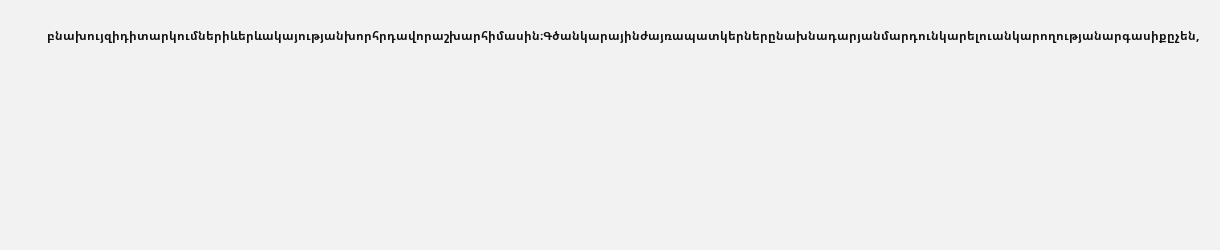բնախույզիդիտարկումներիևերևակայությանխորհրդավորաշխարհիմասին։Գծանկարայինժայռապատկերներընախնադարյանմարդունկարելուանկարողությանարգասիքըչեն,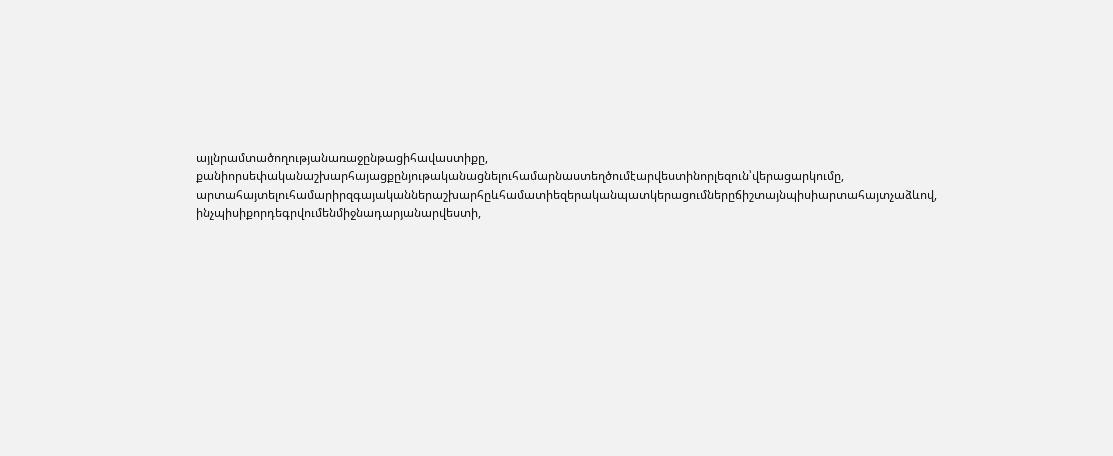այլնրամտածողությանառաջընթացիհավաստիքը, քանիորսեփականաշխարհայացքընյութականացնելուհամարնաստեղծումէարվեստինորլեզուն՝վերացարկումը, արտահայտելուհամարիրզգայականներաշխարհըևհամատիեզերականպատկերացումներըճիշտայնպիսիարտահայտչաձևով, ինչպիսիքորդեգրվումենմիջնադարյանարվեստի,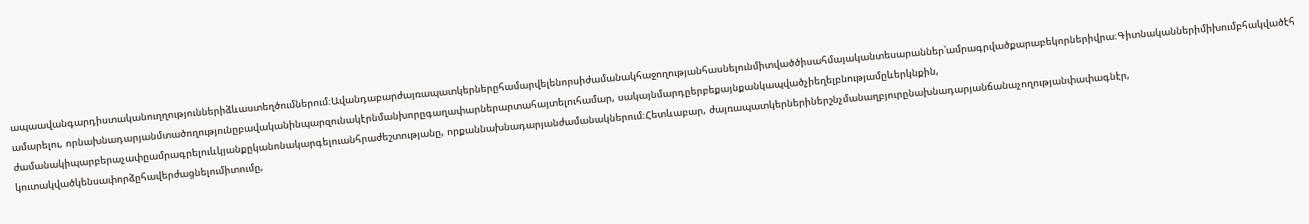ապաավանգարդիստականուղղություններիձևաստեղծումներում։Ավանդաբարժայռապատկերներըհամարվելենորսիժամանակհաջողությանհասնելունմիտվածծիսահմայականտեսարաններ՝ամրագրվածքարաբեկորներիվրա։Գիտնականներիմիխումբհակվածէհամարելու, որնախնադարյանմտածողությունըբավականինպարզունակէրնմանխորըգաղափարներարտահայտելուհամար, սակայնմարդըերբեքայնքանկապվածչիեղելբնությամըևերկնքին, ժամանակիպարբերաչափըամրագրելուևկյանքըկանոնակարգելուանհրաժեշտությանը, որքաննախնադարյանժամանակներում։Հետևաբար, ժայռապատկերներիներշնչմանաղբյուրընախնադարյանճանաչողությանփափագնէր, կուտակվածկենսափորձըհավերժացնելումիտումը,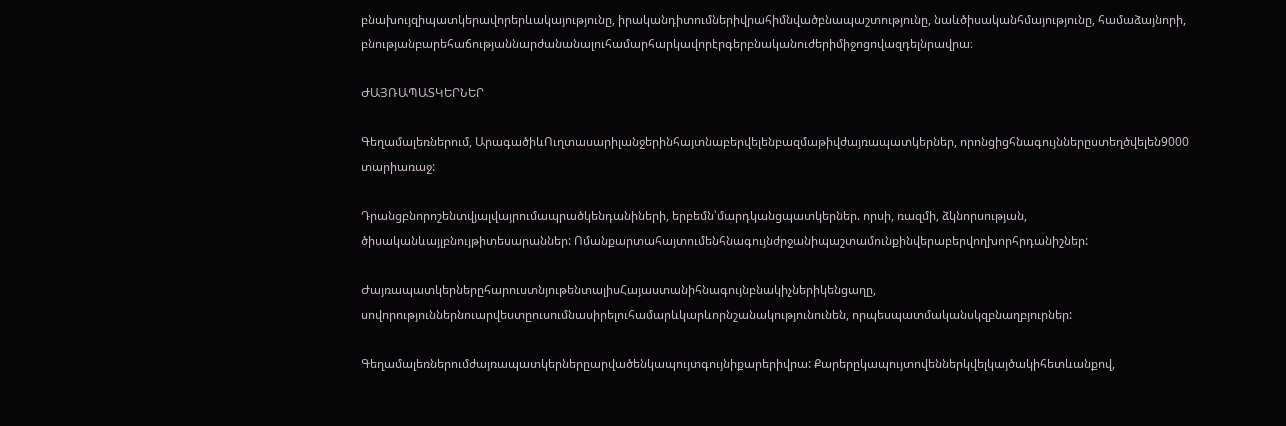բնախույզիպատկերավորերևակայությունը, իրականդիտումներիվրահիմնվածբնապաշտությունը, նաևծիսականհմայությունը, համաձայնորի, բնությանբարեհաճությաննարժանանալուհամարհարկավորէրգերբնականուժերիմիջոցովազդելնրավրա։

ԺԱՅՌԱՊԱՏԿԵՐՆԵՐ

Գեղամալեռներում, ԱրագածիևՈւղտասարիլանջերինհայտնաբերվելենբազմաթիվժայռապատկերներ, որոնցիցհնագույններըստեղծվելեն9000 տարիառաջ:

Դրանցբնորոշենտվյալվայրումապրածկենդանիների, երբեմն՝մարդկանցպատկերներ. որսի, ռազմի, ձկնորսության, ծիսականևայլբնույթիտեսարաններ: Ոմանքարտահայտումենհնագույնժրջանիպաշտամունքինվերաբերվողխորհրդանիշներ:

ԺայռապատկերներըհարուստնյութենտալիսՀայաստանիհնագույնբնակիչներիկենցաղը, սովորություններնուարվեստըուսումնասիրելուհամարևկարևորնշանակությունունեն, որպեսպատմականսկզբնաղբյուրներ:

Գեղամալեռներումժայռապատկերներըարվածենկապույտգույնիքարերիվրա: Քարերըկապույտովեններկվելկայծակիհետևանքով,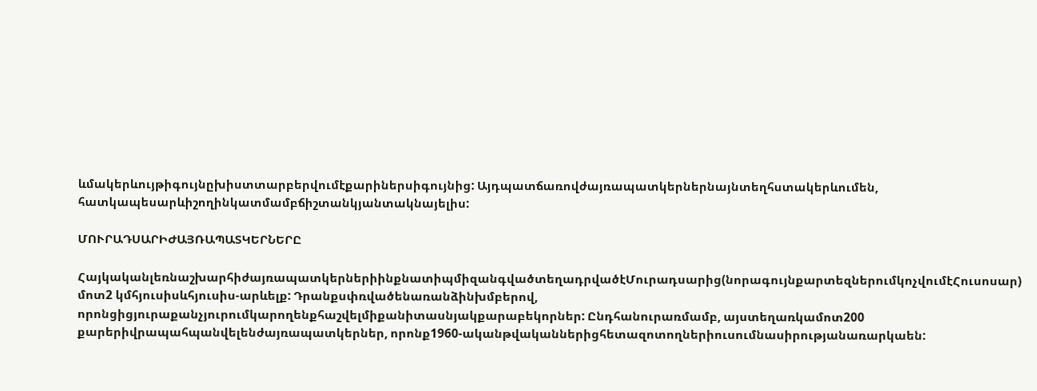ևմակերևույթիգույնըխիստտարբերվումէքարիներսիգույնից: Այդպատճառովժայռապատկերներնայնտեղհստակերևումեն, հատկապեսարևիշողինկատմամբճիշտանկյանտակնայելիս:

ՄՈՒՐԱԴՍԱՐԻԺԱՅՌԱՊԱՏԿԵՐՆԵՐԸ

ՀայկականլեռնաշխարհիժայռապատկերներիինքնատիպմիզանգվածտեղադրվածէՄուրադսարից(նորագույնքարտեզներումկոչվումէՀուսոսար) մոտ2 կմհյուսիսևհյուսիս-արևելք: Դրանքսփռվածենառանձինխմբերով, որոնցիցյուրաքանչյուրումկարողենքհաշվելմիքանիտասնյակքարաբեկորներ: Ընդհանուրառմամբ, այստեղառկամոտ200 քարերիվրապահպանվելենժայռապատկերներ, որոնք1960-ականթվականներիցհետազոտողներիուսումնասիրությանառարկաեն: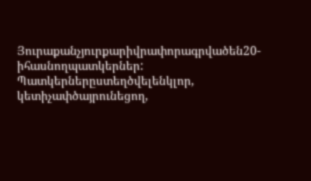Յուրաքանչյուրքարիվրափորագրվածեն20-իհասնողպատկերներ: Պատկերներըստեղծվելենկլոր, կետիչափծայրունեցող,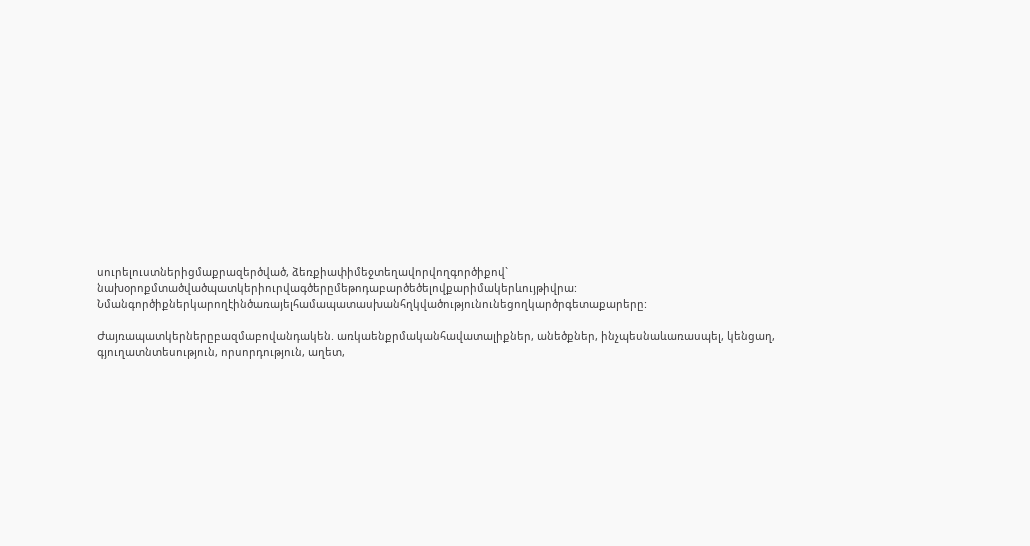սուրելուստներիցմաքրազերծված, ձեռքիափիմեջտեղավորվողգործիքով` նախօրոքմտածվածպատկերիուրվագծերըմեթոդաբարծեծելովքարիմակերևույթիվրա: Նմանգործիքներկարողէինծառայելհամապատասխանհղկվածությունունեցողկարծրգետաքարերը:

Ժայռապատկերներըբազմաբովանդակեն. առկաենքրմականհավատալիքներ, անեծքներ, ինչպեսնաևառասպել, կենցաղ, գյուղատնտեսություն, որսորդություն, աղետ,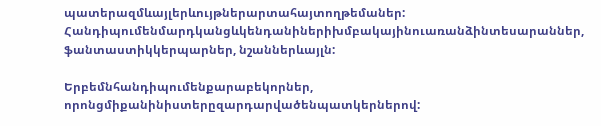պատերազմևայլերևույթներարտահայտողթեմաներ: Հանդիպումենմարդկանցևկենդանիներիխմբակայինուառանձինտեսարաններ, ֆանտաստիկկերպարներ, նշաններևայլն:

Երբեմնհանդիպումենքարաբեկորներ, որոնցմիքանինիստերըզարդարվածենպատկերներով: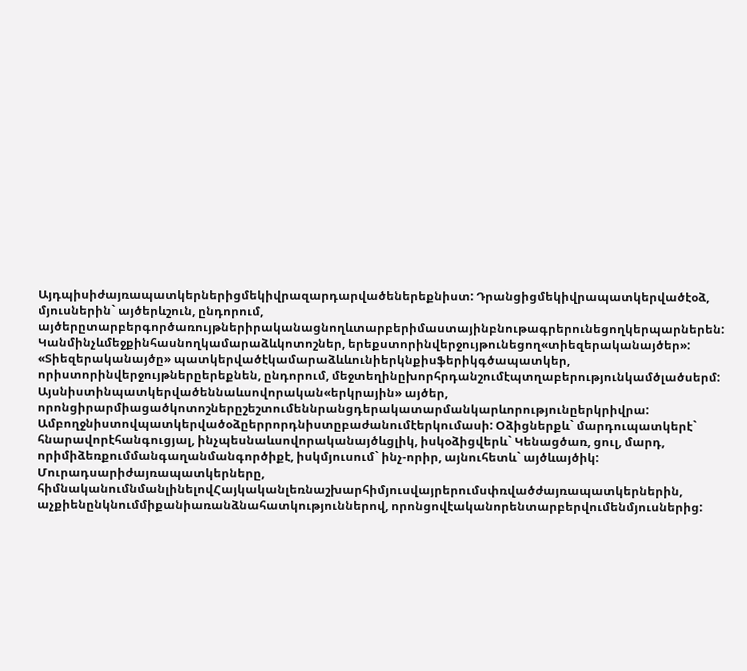Այդպիսիժայռապատկերներիցմեկիվրազարդարվածեներեքնիստ: Դրանցիցմեկիվրապատկերվածէօձ, մյուսներին` այծերևշուն, ընդորում, այծերըտարբերգործառույթներիրականացնողևտարբերիմաստայինբնութագրերունեցողկերպարներեն: Կանմինչևմեջքինհասնողկամարաձևկոտոշներ, երեքստորինվերջույթունեցող«տիեզերականայծեր»: «Տիեզերականայծը» պատկերվածէկամարաձևևունիերկնքիսֆերիկգծապատկեր, որիստորինվերջույթներըերեքնեն, ընդորում, մեջտեղինըխորհրդանշումէպտղաբերությունկամծլածսերմ: Այսնիստինպատկերվածեննաևսովորական«երկրային» այծեր, որոնցիրարմիացածկոտոշներըշեշտումեննրանցդերակատարմանկարևորությունըերկրիվրա: Ամբողջնիստովպատկերվածօձըերրորդնիստըբաժանումէերկումասի: Օձիցներքև` մարդուպատկերէ` հնարավորէհանգուցյալ, ինչպեսնաևսովորականայծևցլիկ, իսկօձիցվերև` Կենացծառ, ցուլ, մարդ, որիմիձեռքումմանգաղանմանգործիքէ, իսկմյուսում` ինչ-որիր, այնուհետև` այծևայծիկ: Մուրադսարիժայռապատկերները, հիմնականումնմանլինելովՀայկականլեռնաշխարհիմյուսվայրերումսփռվածժայռապատկերներին, աչքիենընկնումմիքանիառանձնահատկություններով, որոնցովէականորենտարբերվումենմյուսներից: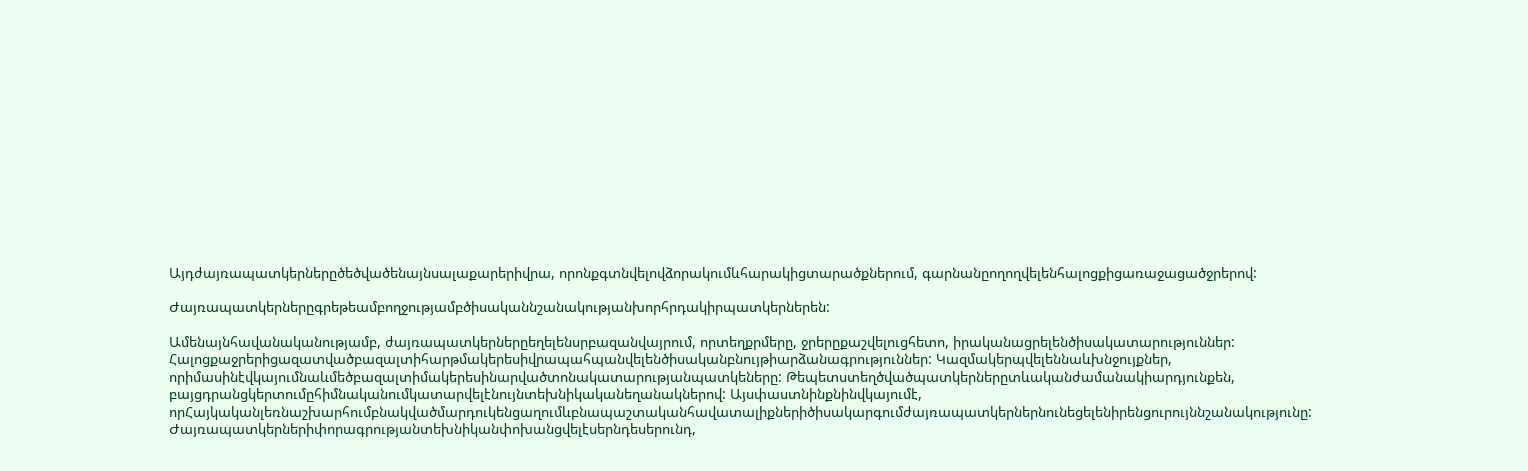Այդժայռապատկերներըծեծվածենայնսալաքարերիվրա, որոնքգտնվելովձորակումևհարակիցտարածքներում, գարնանըողողվելենհալոցքիցառաջացածջրերով:

Ժայռապատկերներըգրեթեամբողջությամբծիսականնշանակությանխորհրդակիրպատկերներեն:

Ամենայնհավանականությամբ, ժայռապատկերներըեղելենսրբազանվայրում, որտեղքրմերը, ջրերըքաշվելուցհետո, իրականացրելենծիսակատարություններ: Հալոցքաջրերիցազատվածբազալտիհարթմակերեսիվրապահպանվելենծիսականբնույթիարձանագրություններ: Կազմակերպվելեննաևխնջույքներ, որիմասինէվկայումնաևմեծբազալտիմակերեսինարվածտոնակատարությանպատկեները: Թեպետստեղծվածպատկերներըտևականժամանակիարդյունքեն, բայցդրանցկերտումըհիմնականումկատարվելէնույնտեխնիկականեղանակներով: Այսփաստնինքնինվկայումէ, որՀայկականլեռնաշխարհումբնակվածմարդուկենցաղումևբնապաշտականհավատալիքներիծիսակարգումժայռապատկերներնունեցելենիրենցուրույննշանակությունը: Ժայռապատկերներիփորագրությանտեխնիկանփոխանցվելէսերնդեսերունդ,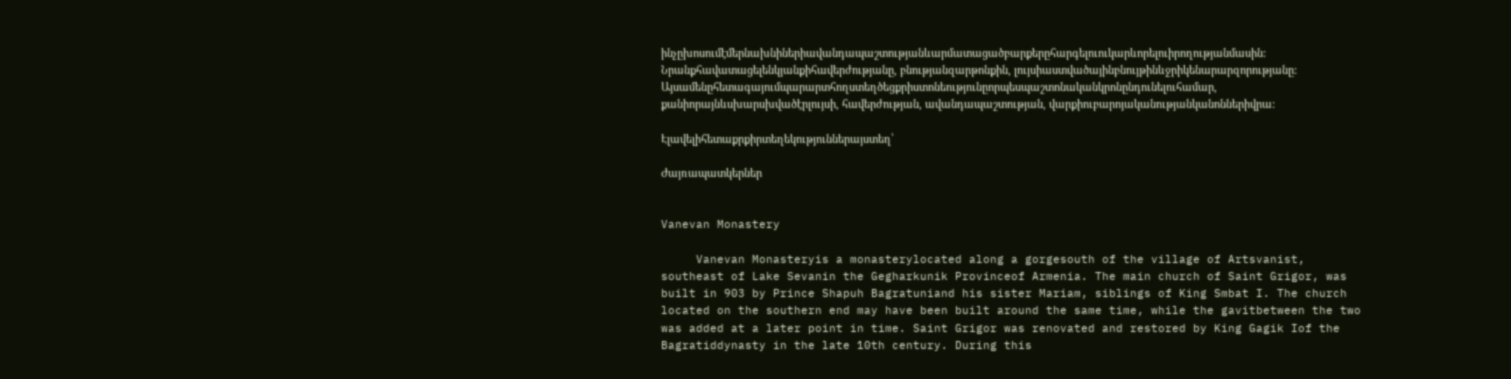ինչըխոսումէմերնախնիներիավանդապաշտությանևարմատացածբարքերըհարգելուուկարևորելուիրողությանմասին: Նրանքհավատացելենկյանքիհավերժությանը, բնությանզարթոնքին, լույսիաստվածայինբնույթինևջրիկենարարզորությանը: Այսամենըհետագայումպարարտհողստեղծեցքրիստոնեությունըորպեսպաշտոնականկրոնընդունելուհամար, քանիորայնևսխարսխվածէրլույսի, հավերժության, ավանդապաշտության, վարքիուբարոյականությանկանոններիվրա:

Էլավելիհետաքրքիրտեղեկություններայստեղ՝

Ժայռապատկերներ


Vanevan Monastery

     Vanevan Monasteryis a monasterylocated along a gorgesouth of the village of Artsvanist, southeast of Lake Sevanin the Gegharkunik Provinceof Armenia. The main church of Saint Grigor, was built in 903 by Prince Shapuh Bagratuniand his sister Mariam, siblings of King Smbat I. The church located on the southern end may have been built around the same time, while the gavitbetween the two was added at a later point in time. Saint Grigor was renovated and restored by King Gagik Iof the Bagratiddynasty in the late 10th century. During this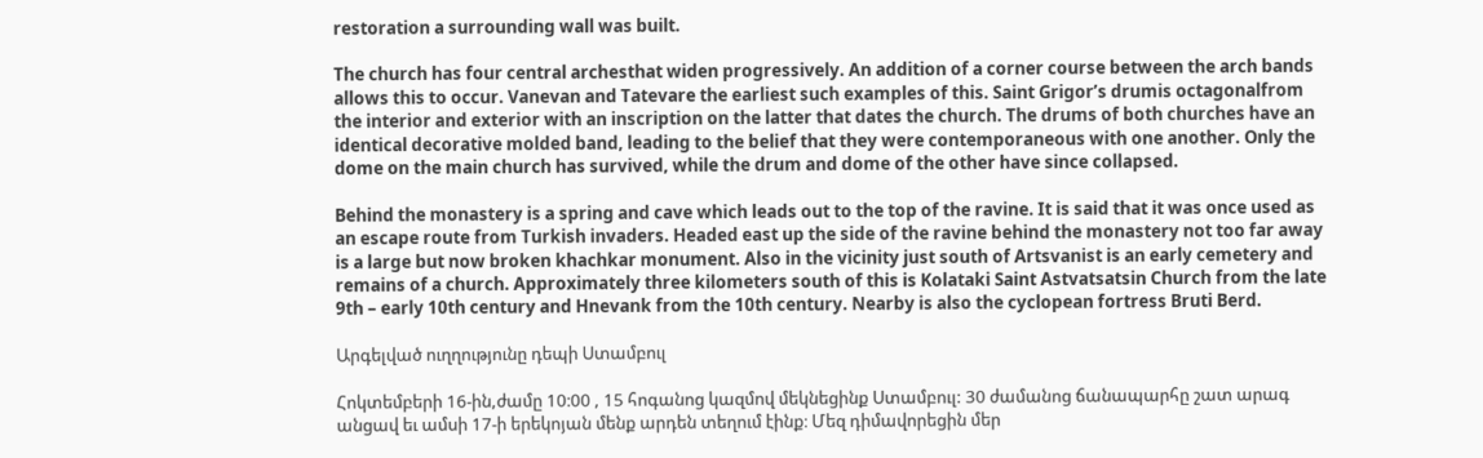restoration a surrounding wall was built.

The church has four central archesthat widen progressively. An addition of a corner course between the arch bands allows this to occur. Vanevan and Tatevare the earliest such examples of this. Saint Grigor’s drumis octagonalfrom the interior and exterior with an inscription on the latter that dates the church. The drums of both churches have an identical decorative molded band, leading to the belief that they were contemporaneous with one another. Only the dome on the main church has survived, while the drum and dome of the other have since collapsed.

Behind the monastery is a spring and cave which leads out to the top of the ravine. It is said that it was once used as an escape route from Turkish invaders. Headed east up the side of the ravine behind the monastery not too far away is a large but now broken khachkar monument. Also in the vicinity just south of Artsvanist is an early cemetery and remains of a church. Approximately three kilometers south of this is Kolataki Saint Astvatsatsin Church from the late 9th – early 10th century and Hnevank from the 10th century. Nearby is also the cyclopean fortress Bruti Berd.

Արգելված ուղղությունը դեպի Ստամբուլ

Հոկտեմբերի 16-ին,ժամը 10։00 , 15 հոգանոց կազմով մեկնեցինք Ստամբուլ: 30 ժամանոց ճանապարհը շատ արագ անցավ եւ ամսի 17-ի երեկոյան մենք արդեն տեղում էինք։ Մեզ դիմավորեցին մեր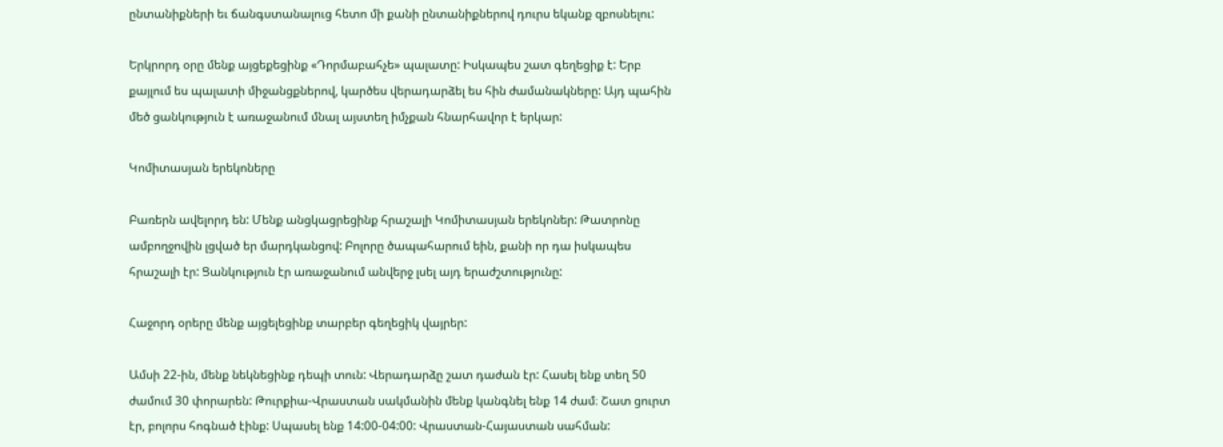ընտանիքների եւ ճանգստանալուց հետո մի քանի ընտանիքներով դուրս եկանք զբոսնելու:

Երկրորդ օրը մենք այցեքեցինք «Դորմաբահչե» պալատը: Իսկապես շատ գեղեցիք է: Երբ քայլում ես պալատի միջանցքներով, կարծես վերադարձել ես հին ժամանակները: Այդ պահին մեծ ցանկություն է առաջանում մնալ այստեղ իմչքան հնարհավոր է երկար:

Կոմիտասյան երեկոները

Բառերն ավելորդ են: Մենք անցկացրեցինք հրաշալի Կոմիտասյան երեկոներ: Թատրոնը ամբողջովին լցված եր մարդկանցով: Բոլորը ծապահարում եին, քանի որ դա իսկապես հրաշալի էր: Ցանկություն էր առաջանում անվերջ լսել այդ երաժշտությունը:

Հաջորդ օրերը մենք այցելեցինք տարբեր գեղեցիկ վայրեր:

Ամսի 22-ին, մենք նեկնեցինք դեպի տուն: Վերադարձը շատ դաժան էր: Հասել ենք տեղ 50 ժամում 30 փորարեն: Թուրքիա-Վրաստան սակմանին մենք կանգնել ենք 14 ժամ։ Շատ ցուրտ էր, բոլորս հոգնած էինք: Սպասել ենք 14:00-04:00: Վրաստան-Հայաստան սահման: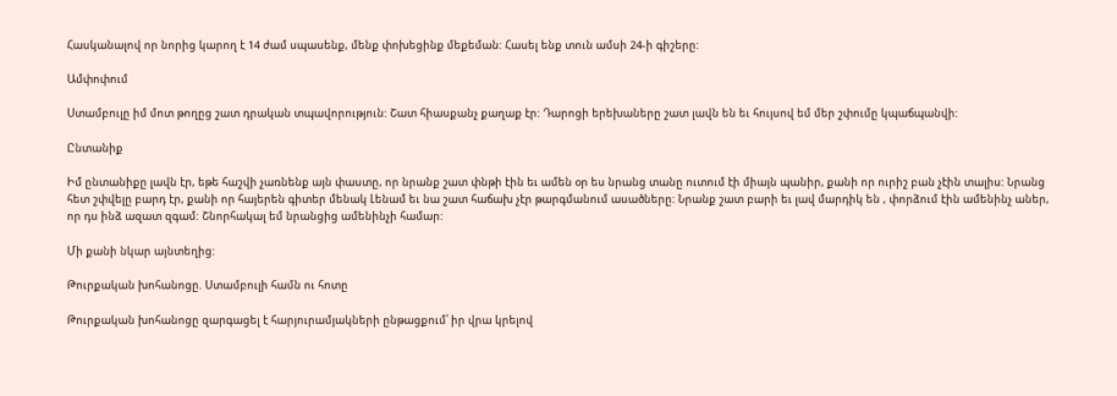Հասկանալով որ նորից կարող է 14 ժամ սպասենք, մենք փոխեցինք մեքեման: Հասել ենք տուն ամսի 24-ի գիշերը:

Ամփոփում

Ստամբուլը իմ մոտ թողըց շատ դրական տպավորություն: Շատ հիասքանչ քաղաք էր: Դարոցի երեխաները շատ լավն են եւ հույսով եմ մեր շփումը կպաճպանվի:

Ընտանիք

Իմ ընտանիքը լավն էր, եթե հաշվի չառնենք այն փաստը, որ նրանք շատ փնթի էին եւ ամեն օր ես նրանց տանը ուտում էի միայն պանիր, քանի որ ուրիշ բան չէին տալիս: Նրանց հետ շփվելը բարդ էր, քանի որ հայերեն գիտեր մենակ Լենամ եւ նա շատ հաճախ չէր թարգմանում ասածները: Նրանք շատ բարի եւ լավ մարդիկ են , փորձում էին ամենինչ աներ, որ դս ինձ ազատ զգամ: Շնորհակալ եմ նրանցից ամենինչի համար:

Մի քանի նկար այնտեղից:

Թուրքական խոհանոցը. Ստամբուլի համն ու հոտը

Թուրքական խոհանոցը զարգացել է հարյուրամյակների ընթացքում՝ իր վրա կրելով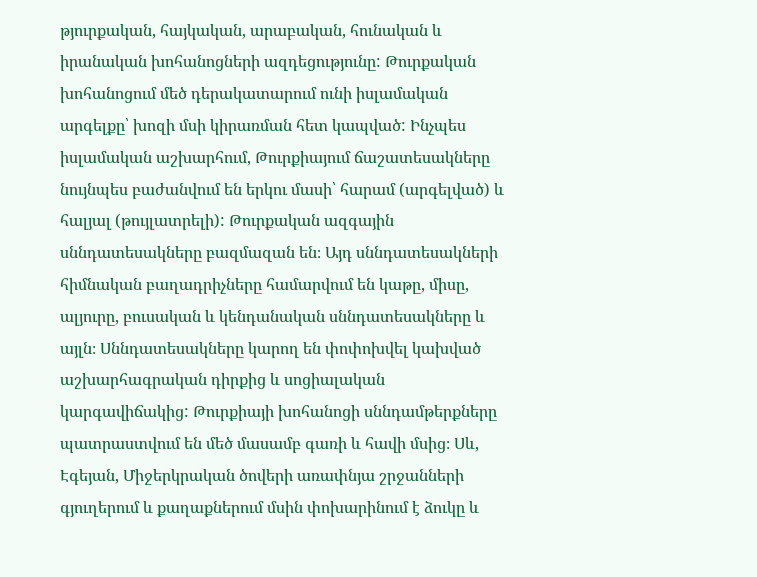թյուրքական, հայկական, արաբական, հունական և իրանական խոհանոցների ազդեցությունը: Թուրքական խոհանոցում մեծ դերակատարում ունի իսլամական արգելքը՝ խոզի մսի կիրառման հետ կապված: Ինչպես իսլամական աշխարհում, Թուրքիայում ճաշատեսակները նույնպես բաժանվում են երկու մասի՝ հարամ (արգելված) և հալյալ (թույլատրելի): Թուրքական ազգային սննդատեսակները բազմազան են։ Այդ սննդատեսակների հիմնական բաղադրիչները համարվում են կաթը, միսը, ալյուրը, բուսական և կենդանական սննդատեսակները և այլն։ Սննդատեսակները կարող են փոփոխվել կախված աշխարհագրական դիրքից և սոցիալական կարգավիճակից: Թուրքիայի խոհանոցի սննդամթերքները պատրաստվում են մեծ մասամբ գառի և հավի մսից։ Սև, Էգեյան, Միջերկրական ծովերի առափնյա շրջանների գյուղերում և քաղաքներում մսին փոխարինում է ձուկը և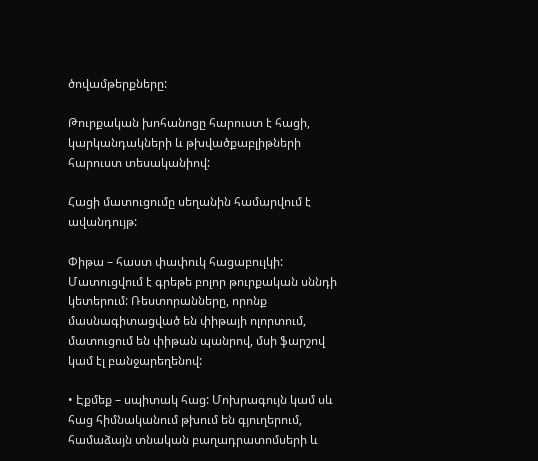ծովամթերքները:

Թուրքական խոհանոցը հարուստ է հացի, կարկանդակների և թխվածքաբլիթների հարուստ տեսականիով:

Հացի մատուցումը սեղանին համարվում է ավանդույթ:

Փիթա – հաստ փափուկ հացաբուլկի: Մատուցվում է գրեթե բոլոր թուրքական սննդի կետերում: Ռեստորանները, որոնք մասնագիտացված են փիթայի ոլորտում, մատուցում են փիթան պանրով, մսի ֆարշով կամ էլ բանջարեղենով:

• Էքմեք – սպիտակ հաց: Մոխրագույն կամ սև հաց հիմնականում թխում են գյուղերում, համաձայն տնական բաղադրատոմսերի և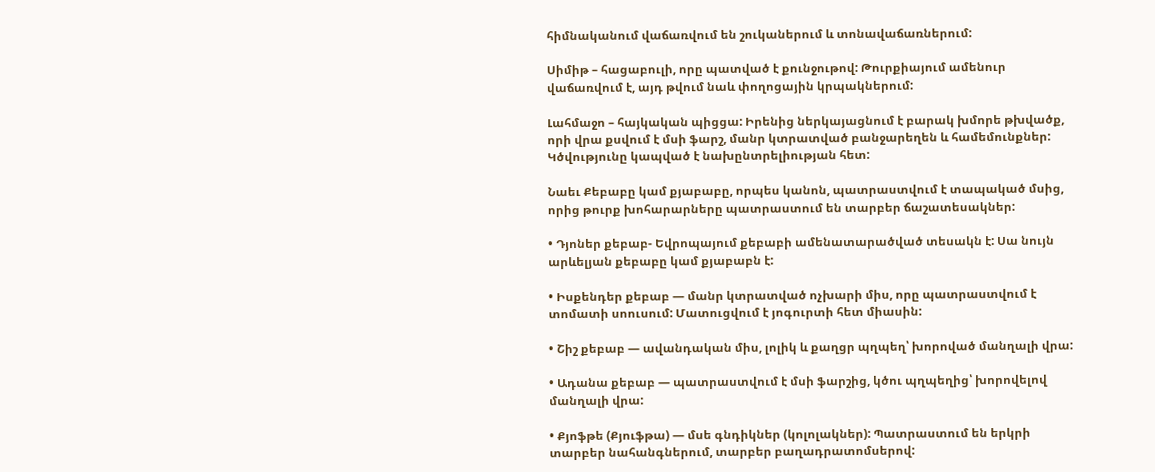հիմնականում վաճառվում են շուկաներում և տոնավաճառներում:

Սիմիթ – հացաբուլի, որը պատված է քունջութով: Թուրքիայում ամենուր վաճառվում է, այդ թվում նաև փողոցային կրպակներում:

Լահմաջո – հայկական պիցցա: Իրենից ներկայացնում է բարակ խմորե թխվածք, որի վրա քսվում է մսի ֆարշ, մանր կտրատված բանջարեղեն և համեմունքներ: Կծվությունը կապված է նախընտրելիության հետ:

Նաեւ Քեբաբը կամ քյաբաբը, որպես կանոն, պատրաստվում է տապակած մսից, որից թուրք խոհարարները պատրաստում են տարբեր ճաշատեսակներ:

• Դյոներ քեբաբ- Եվրոպայում քեբաբի ամենատարածված տեսակն է: Սա նույն արևելյան քեբաբը կամ քյաբաբն է:

• Իսքենդեր քեբաբ — մանր կտրատված ոչխարի միս, որը պատրաստվում է տոմատի սոուսում: Մատուցվում է յոգուրտի հետ միասին:

• Շիշ քեբաբ — ավանդական միս, լոլիկ և քաղցր պղպեղ՝ խորոված մանղալի վրա:

• Ադանա քեբաբ — պատրաստվում է մսի ֆարշից, կծու պղպեղից՝ խորովելով մանղալի վրա:

• Քյոֆթե (Քյուֆթա) — մսե գնդիկներ (կոլոլակներ): Պատրաստում են երկրի տարբեր նահանգներում, տարբեր բաղադրատոմսերով: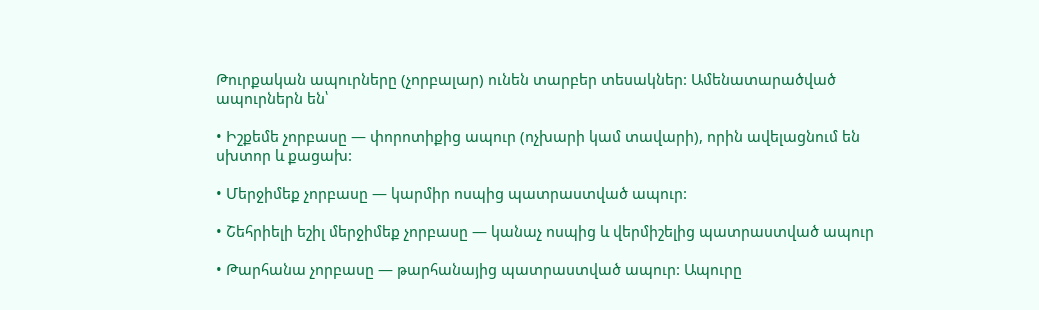Թուրքական ապուրները (չորբալար) ունեն տարբեր տեսակներ: Ամենատարածված ապուրներն են՝

• Իշքեմե չորբասը — փորոտիքից ապուր (ոչխարի կամ տավարի), որին ավելացնում են սխտոր և քացախ:

• Մերջիմեք չորբասը — կարմիր ոսպից պատրաստված ապուր:

• Շեհրիելի եշիլ մերջիմեք չորբասը — կանաչ ոսպից և վերմիշելից պատրաստված ապուր

• Թարհանա չորբասը — թարհանայից պատրաստված ապուր: Ապուրը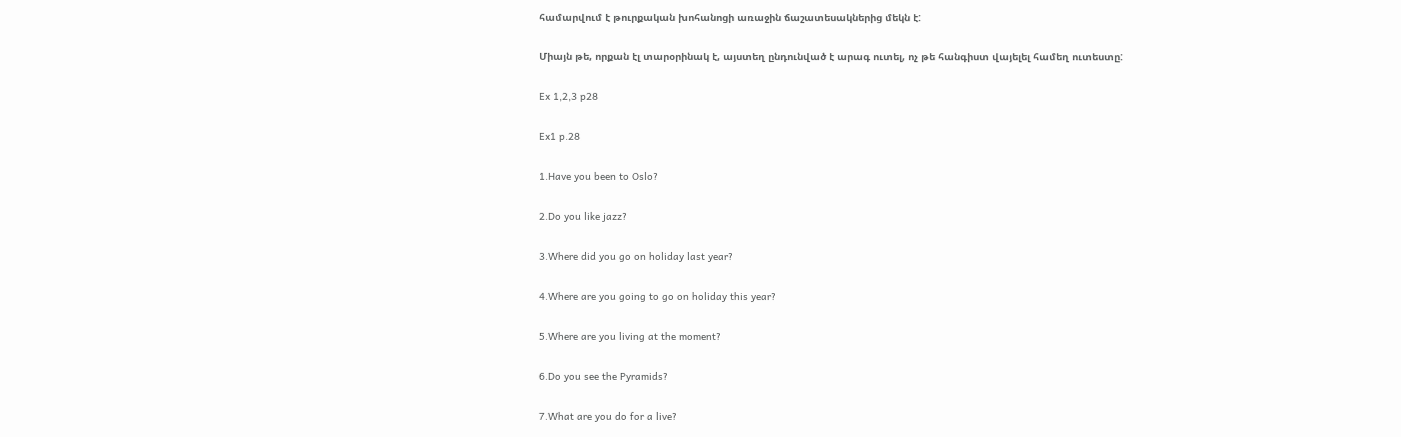համարվում է թուրքական խոհանոցի առաջին ճաշատեսակներից մեկն է:

Միայն թե, որքան էլ տարօրինակ է, այստեղ ընդունված է արագ ուտել, ոչ թե հանգիստ վայելել համեղ ուտեստը:

Ex 1,2,3 p28

Ex1 p.28

1.Have you been to Oslo?

2.Do you like jazz?

3.Where did you go on holiday last year?

4.Where are you going to go on holiday this year?

5.Where are you living at the moment?

6.Do you see the Pyramids?

7.What are you do for a live?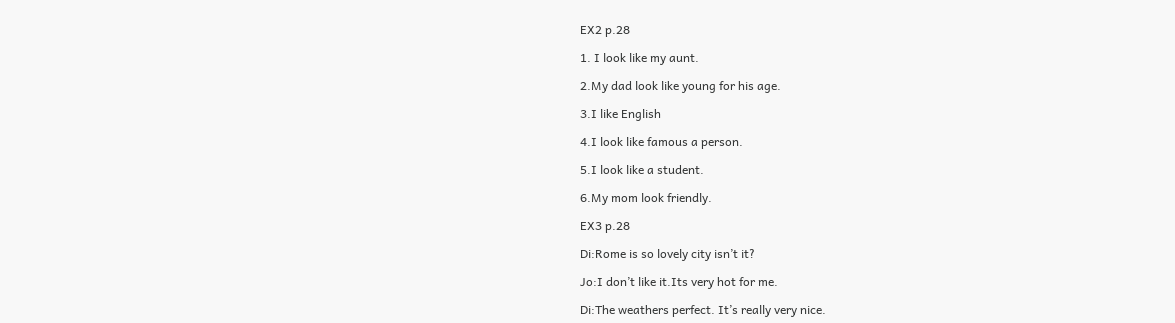EX2 p.28

1. I look like my aunt.

2.My dad look like young for his age.

3.I like English

4.I look like famous a person.

5.I look like a student.

6.My mom look friendly.

EX3 p.28

Di:Rome is so lovely city isn’t it?

Jo:I don’t like it.Its very hot for me.

Di:The weathers perfect. It’s really very nice.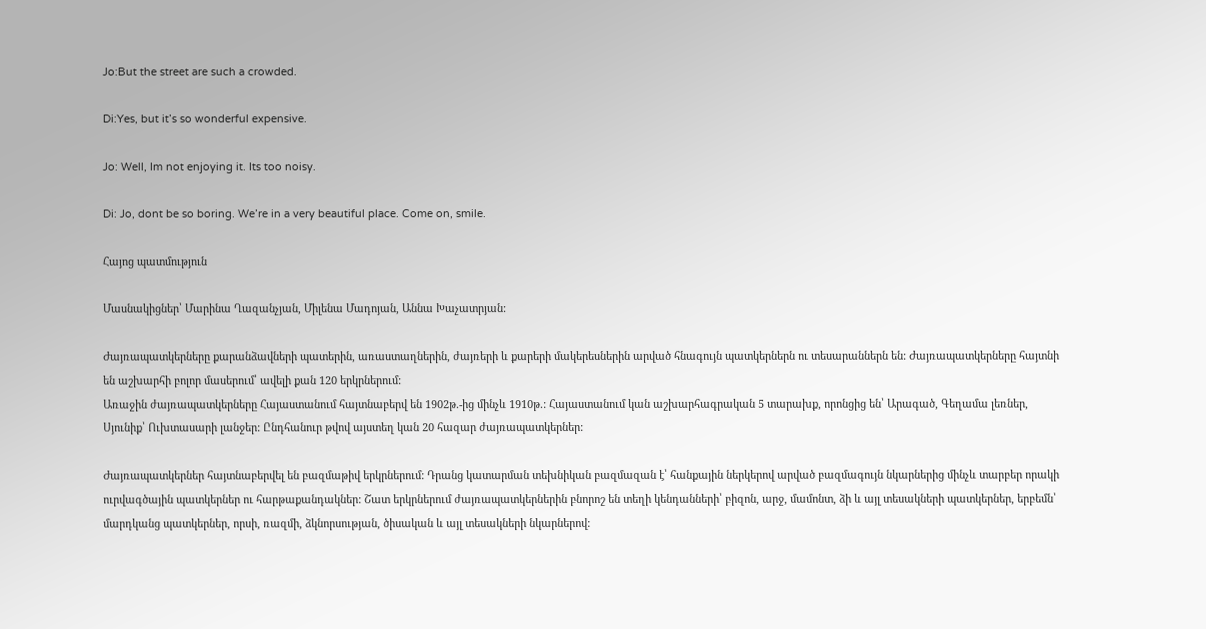Jo:But the street are such a crowded.

Di:Yes, but it’s so wonderful expensive.

Jo: Well, Im not enjoying it. Its too noisy.

Di: Jo, dont be so boring. We’re in a very beautiful place. Come on, smile.

Հայոց պատմություն

Մասնակիցներ՝ Մարինա Ղազանչյան, Միլենա Մադոյան, Աննա Խաչատրյան:

Ժայռապատկերները քարանձավների պատերին, առաստաղներին, ժայռերի և քարերի մակերեսներին արված հնագույն պատկերներն ու տեսարաններն են: Ժայռապատկերները հայտնի են աշխարհի բոլոր մասերում՝ ավելի քան 120 երկրներում:
Առաջին ժայռապատկերները Հայաստանում հայտնաբերվ են 1902թ.-ից մինչև 1910թ.: Հայաստանում կան աշխարհագրական 5 տարախք, որոնցից են՝ Արագած, Գեղամա լեռներ, Սյունիք՝ Ուխտասարի լանջեր: Ընդհանուր թվով այստեղ կան 20 հազար ժայռապատկերներ:

Ժայռապատկերներ հայտնաբերվել են բազմաթիվ երկրներում: Դրանց կատարման տեխնիկան բազմազան է՝ հանքային ներկերով արված բազմագույն նկարներից մինչև տարբեր որակի ուրվագծային պատկերներ ու հարթաքանդակներ: Շատ երկրներում ժայռապատկերներին բնորոշ են տեղի կենդանների՝ բիզոն, արջ, մամոնտ, ձի և այլ տեսակների պատկերներ, երբեմն՝ մարդկանց պատկերներ, որսի, ռազմի, ձկնորսության, ծիսական և այլ տեսակների նկարներով: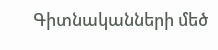Գիտնականների մեծ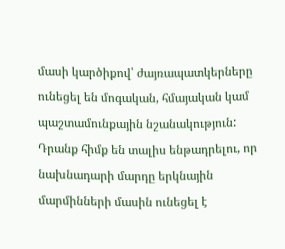մասի կարծիքով՝ ժայռապատկերները ունեցել են մոգական, հմայական կամ պաշտամունքային նշանակություն: Դրանք հիմք են տալիս ենթադրելու, որ նախնադարի մարդը երկնային մարմինների մասին ունեցել է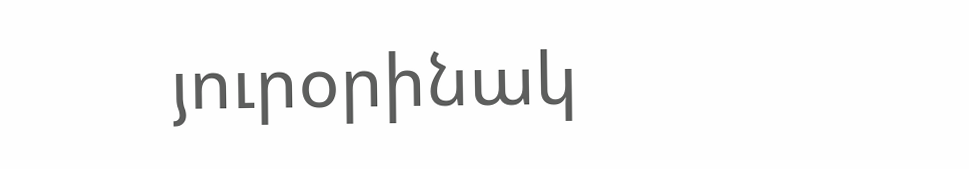յուրօրինակ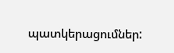պատկերացումներ: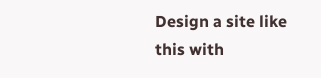Design a site like this with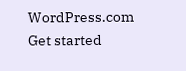WordPress.com
Get started